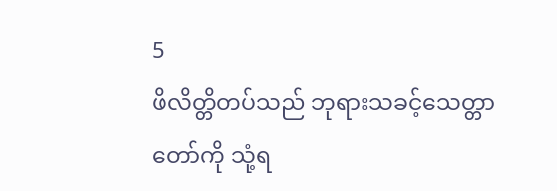5
ဖိလိတ္တိတပ်သည် ဘုရားသခင့်သေတ္တာတော်ကို သုံ့ရ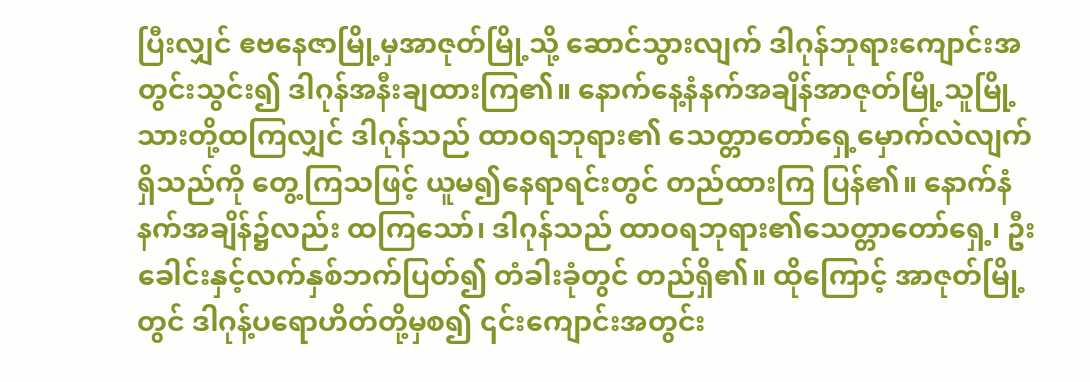ပြီးလျှင် ဧဗနေဇာမြို့မှအာဇုတ်မြို့သို့ ဆောင်သွားလျက် ဒါဂုန်ဘုရားကျောင်းအတွင်းသွင်း၍ ဒါဂုန်အနီးချထားကြ၏။ နောက်နေ့နံနက်အချိန်အာဇုတ်မြို့သူမြို့သားတို့ထကြလျှင် ဒါဂုန်သည် ထာဝရဘုရား၏ သေတ္တာတော်ရှေ့မှောက်လဲလျက်ရှိသည်ကို တွေ့ကြသဖြင့် ယူမ၍နေရာရင်းတွင် တည်ထားကြ ပြန်၏။ နောက်နံနက်အချိန်၌လည်း ထကြသော်၊ ဒါဂုန်သည် ထာဝရဘုရား၏သေတ္တာတော်ရှေ့၊ ဦးခေါင်းနှင့်လက်နှစ်ဘက်ပြတ်၍ တံခါးခုံတွင် တည်ရှိ၏။ ထိုကြောင့် အာဇုတ်မြို့တွင် ဒါဂုန့်ပရောဟိတ်တို့မှစ၍ ၎င်းကျောင်းအတွင်း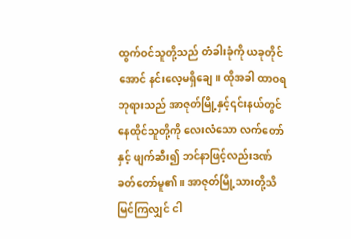ထွက်ဝင်သူတို့သည် တံခါးခုံကို ယခုတိုင်အောင် နင်းလေ့မရှိချေ။ ထိုအခါ ထာဝရဘုရားသည် အာဇုတ်မြို့နှင့်၎င်းနယ်တွင် နေထိုင်သူတို့ကို လေးလံသော လက်တော်နှင့် ဖျက်ဆီး၍ ဘင်နာဖြင့်လည်းဒဏ်ခတ်တော်မူ၏။ အာဇုတ်မြို့သားတို့သိမြင်ကြလျှင် ငါ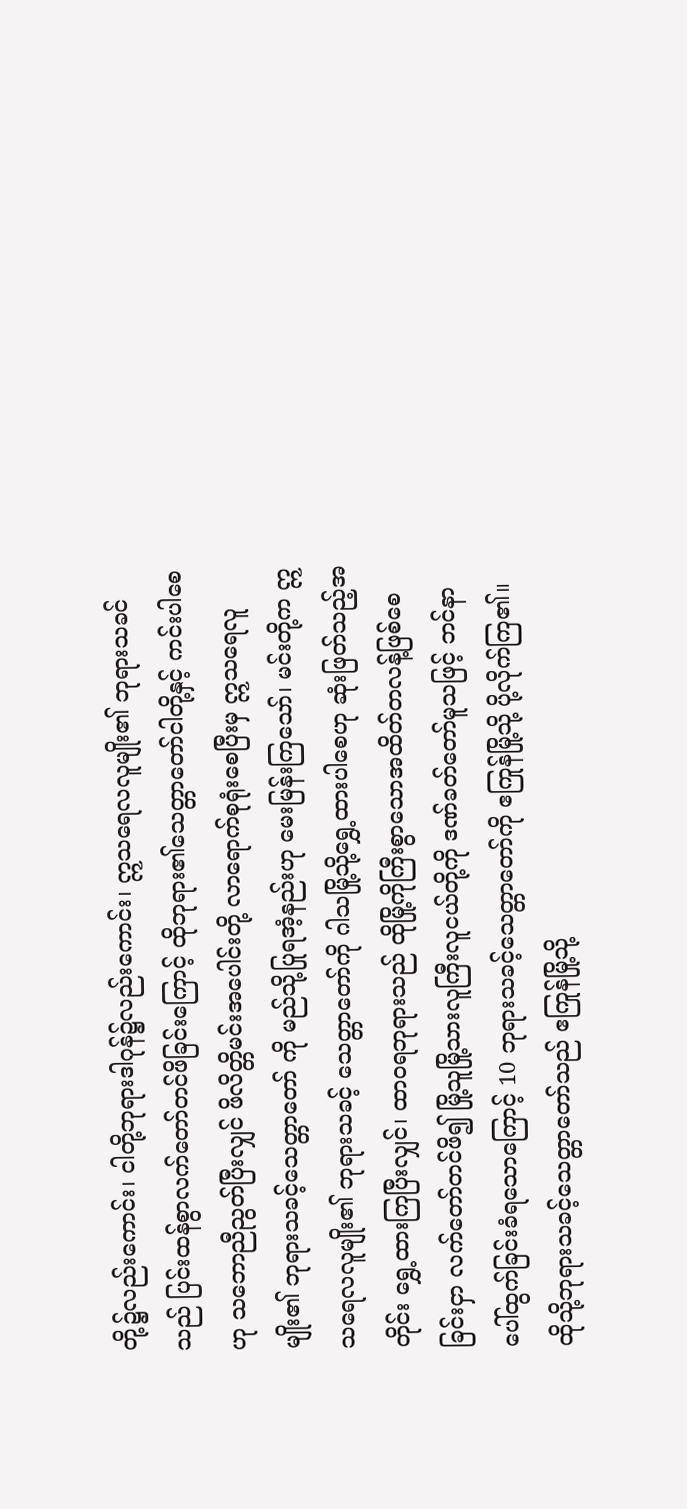တို့၌လည်းကောင်း၊ ငါတို့ဘုရားဒါဂုန်၌လည်းကောင်း၊ ဣသရေလလူမျိုး၏ ဘုရားသခင်သည် ပြင်းထန်စွာလက်တော်တင်ဖိခြင်းကြောင့် ထိုဘုရား၏သေတ္တာတော်ငါတို့နှင့် ကင်းပါစေဟု သဘောညီညွတ်ပြီးလျှင် ဖိလိတ္တိမင်းအပေါင်းတို့ လာရောက်စုရုံးစေပြီးမှ ဣသရေလူမျိုး၏ ဘုရားသခင့်သေတ္တာတော် ကို မည်သို့ပြုရအံ့နည်းဟု မေးမြန်းကြသော်၊ မင်းတို့က ဣသရေလလူမျိုး၏ ဘုရားသခင့် သေတ္တာတော်ကို ဂါသမြို့သို့ရွှေ့ထားပါစေဟု ဆုံးဖြတ်သည့်အတိုင်း ရွှေ့ထားကြပြီးလျှင်၊ ထာဝရဘုရားသည် ထိုမြို့ကိုကြီးစွာသောအထိတ်တလန့်ဖြစ်စေခြင်းငှာ လက်တော်တင်ဖိ၍ မြို့သူမြို့သားလူကြီးလူငယ်တို့ကို ဒဏ်ခတ်တော်မူသဖြင့် ဘင်နာပေါ်ထွက်ခြင်းခံရသောကြောင့် 10 ဘုရားသခင့်သေတ္တာတော်ကို ဧကြုန်မြို့သို့ ပို့လိုက်ကြ၏။ ထိုသို့ဘုရားသခင့်သေတ္တာတော်သည် ဧကြုန်မြို့သို့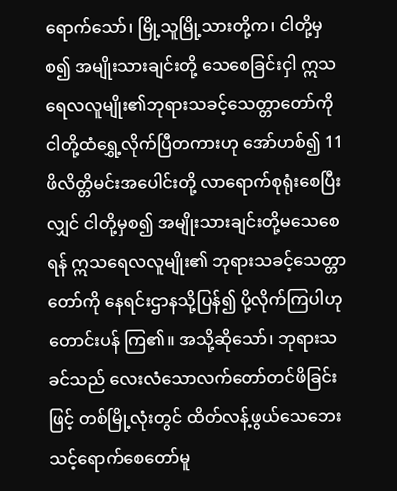ရောက်သော်၊ မြို့သူမြို့သားတို့က၊ ငါတို့မှစ၍ အမျိုးသားချင်းတို့ သေစေခြင်းငှါ ဣသရေလလူမျိုး၏ဘုရားသခင့်သေတ္တာတော်ကို ငါတို့ထံရွှေ့လိုက်ပြီတကားဟု အော်ဟစ်၍ 11 ဖိလိတ္တိမင်းအပေါင်းတို့ လာရောက်စုရုံးစေပြီးလျှင် ငါတို့မှစ၍ အမျိုးသားချင်းတို့မသေစေရန် ဣသရေလလူမျိုး၏ ဘုရားသခင့်သေတ္တာတော်ကို နေရင်းဌာနသို့ပြန်၍ ပို့လိုက်ကြပါဟု တောင်းပန် ကြ၏။ အသို့ဆိုသော်၊ ဘုရားသခင်သည် လေးလံသောလက်တော်တင်ဖိခြင်းဖြင့် တစ်မြို့လုံးတွင် ထိတ်လန့်ဖွယ်သေဘေးသင့်ရောက်စေတော်မူ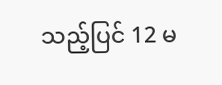သည့်ပြင် 12 မ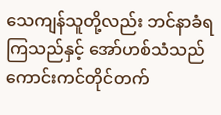သေကျန်သူတို့လည်း ဘင်နာခံရကြသည်နှင့် အော်ဟစ်သံသည် ကောင်းကင်တိုင်တက်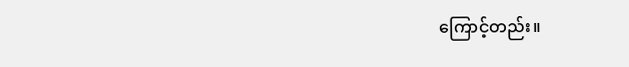ကြောင့်တည်း။